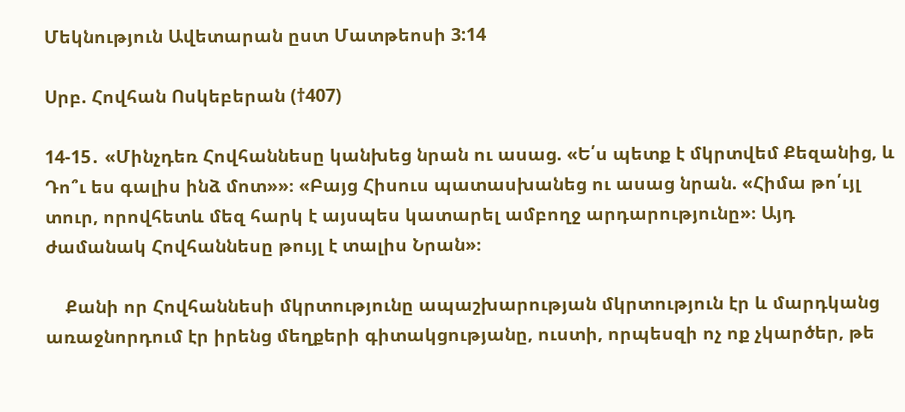Մեկնություն Ավետարան ըստ Մատթեոսի 3:14

Սրբ. Հովհան Ոսկեբերան (†407)

14-15․ «Մինչդեռ Հովհաննեսը կանխեց նրան ու ասաց. «Ե՛ս պետք է մկրտվեմ Քեզանից, և Դո՞ւ ես գալիս ինձ մոտ»»։ «Բայց Հիսուս պատասխանեց ու ասաց նրան. «Հիմա թո՛ւյլ տուր, որովհետև մեզ հարկ է այսպես կատարել ամբողջ արդարությունը»։ Այդ ժամանակ Հովհաննեսը թույլ է տալիս Նրան»։

    Քանի որ Հովհաննեսի մկրտությունը ապաշխարության մկրտություն էր և մարդկանց առաջնորդում էր իրենց մեղքերի գիտակցությանը, ուստի, որպեսզի ոչ ոք չկարծեր, թե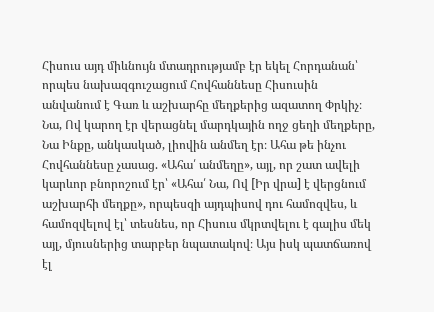Հիսուս այդ միևնույն մտադրությամբ էր եկել Հորդանան՝ որպես նախազգուշացում Հովհաննեսը Հիսուսին անվանում է Գառ և աշխարհը մեղքերից ազատող Փրկիչ։ Նա, Ով կարող էր վերացնել մարդկային ողջ ցեղի մեղքերը, Նա Ինքը, անկասկած, լիովին անմեղ էր։ Ահա թե ինչու Հովհաննեսը չասաց. «Ահա՛ անմեղը», այլ, որ շատ ավելի կարևոր բնորոշում էր՝ «Ահա՛ Նա, Ով [Իր վրա] է վերցնում աշխարհի մեղքը», որպեսզի այդպիսով դու համոզվես, և համոզվելով էլ՝ տեսնես, որ Հիսուս մկրտվելու է գալիս մեկ այլ, մյուսներից տարբեր նպատակով։ Այս իսկ պատճառով էլ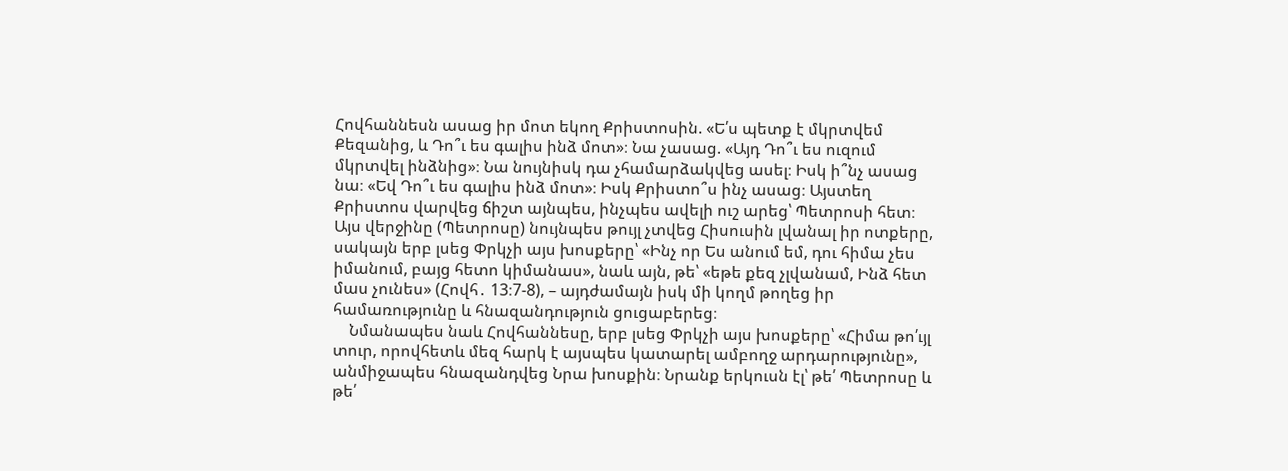Հովհաննեսն ասաց իր մոտ եկող Քրիստոսին. «Ե՛ս պետք է մկրտվեմ Քեզանից, և Դո՞ւ ես գալիս ինձ մոտ»։ Նա չասաց. «Այդ Դո՞ւ ես ուզում մկրտվել ինձնից»։ Նա նույնիսկ դա չհամարձակվեց ասել։ Իսկ ի՞նչ ասաց նա։ «Եվ Դո՞ւ ես գալիս ինձ մոտ»։ Իսկ Քրիստո՞ս ինչ ասաց։ Այստեղ Քրիստոս վարվեց ճիշտ այնպես, ինչպես ավելի ուշ արեց՝ Պետրոսի հետ։ Այս վերջինը (Պետրոսը) նույնպես թույլ չտվեց Հիսուսին լվանալ իր ոտքերը, սակայն երբ լսեց Փրկչի այս խոսքերը՝ «Ինչ որ Ես անում եմ, դու հիմա չես իմանում, բայց հետո կիմանաս», նաև այն, թե՝ «եթե քեզ չլվանամ, Ինձ հետ մաս չունես» (Հովհ․ 13։7-8), – այդժամայն իսկ մի կողմ թողեց իր համառությունը և հնազանդություն ցուցաբերեց։
    Նմանապես նաև Հովհաննեսը, երբ լսեց Փրկչի այս խոսքերը՝ «Հիմա թո՛ւյլ տուր, որովհետև մեզ հարկ է այսպես կատարել ամբողջ արդարությունը», անմիջապես հնազանդվեց Նրա խոսքին։ Նրանք երկուսն էլ՝ թե՛ Պետրոսը և թե՛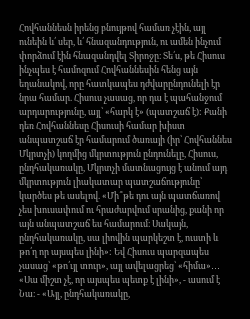Հովհաննեսն իրենց բնույթով համառ չէին, այլ ունեին և՛ սեր, և՛ հնազանդություն, ու ամեն ինչում փորձում էին հնազանդվել Տիրոջը։ Տե՛ս, թե Հիսուս ինչպես է համոզում Հովհաննեսին հենց այն եղանակով, որը հատկապես դժվարընդունելի էր նրա համար. Հիսուս չասաց, որ դա է պահանջում արդարությունը, այլ՝ «հարկ է» (պատշաճ է): Քանի դեռ Հովհաննեսը Հիսուսի համար խիստ անպատշաճ էր համարում ծառայի (իր՝ Հովհաննես Մկրտչի) կողմից մկրտություն ընդունելը, Հիսուս, ընդհակառակը, Մկրտչի մատնացույց է անում այդ մկրտություն լիակատար պատշաճությունը՝ կարծես թե ասելով. «Մի՞թե դու այն պատճառով չես խուսափում ու հրաժարվում սրանից, քանի որ այն անպատշաճ ես համարում։ Սակայն, ընդհակառակը, սա լիովին պարկեշտ է, ուստի և թո՛ղ որ այսպես լինի»: Եվ Հիսուս պարզապես չասաց՝ «թո՛ւյլ տուր», այլ ավելացրեց՝ «հիմա»․․․ «Սա միշտ չէ, որ այսպես պետք է լինի», - ասում է Նա։ - «Այլ, ընդհակառակը,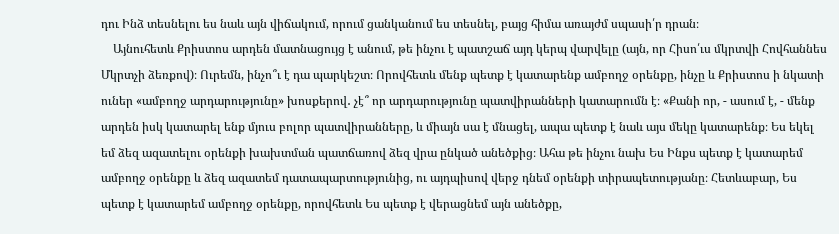դու Ինձ տեսնելու ես նաև այն վիճակում, որում ցանկանում ես տեսնել, բայց հիմա առայժմ սպասի՛ր դրան։
    Այնուհետև Քրիստոս արդեն մատնացույց է անում, թե ինչու է պատշաճ այդ կերպ վարվելը (այն, որ Հիսո՛ւս մկրտվի Հովհաննես Մկրտչի ձեռքով)։ Ուրեմն, ինչո՞ւ է դա պարկեշտ։ Որովհետև մենք պետք է կատարենք ամբողջ օրենքը, ինչը և Քրիստոս ի նկատի ուներ «ամբողջ արդարությունը» խոսքերով․ չէ՞ որ արդարությունը պատվիրանների կատարումն է։ «Քանի որ, - ասում է, - մենք արդեն իսկ կատարել ենք մյուս բոլոր պատվիրանները, և միայն սա է մնացել, ապա պետք է նաև այս մեկը կատարենք։ Ես եկել եմ ձեզ ազատելու օրենքի խախտման պատճառով ձեզ վրա ընկած անեծքից։ Ահա թե ինչու նախ Ես Ինքս պետք է կատարեմ ամբողջ օրենքը և ձեզ ազատեմ դատապարտությունից, ու այդպիսով վերջ դնեմ օրենքի տիրապետությանը։ Հետևաբար, Ես պետք է կատարեմ ամբողջ օրենքը, որովհետև Ես պետք է վերացնեմ այն անեծքը,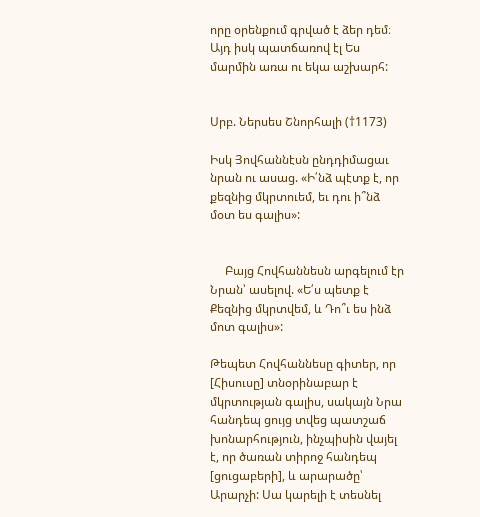որը օրենքում գրված է ձեր դեմ։ Այդ իսկ պատճառով էլ Ես մարմին առա ու եկա աշխարհ:


Սրբ. Ներսես Շնորհալի (†1173)

Իսկ Յովհաննէսն ընդդիմացաւ նրան ու ասաց. «Ի՛նձ պէտք է, որ քեզնից մկրտուեմ, եւ դու ի՞նձ մօտ ես գալիս»:


     Բայց Հովհաննեսն արգելում էր Նրան՝ ասելով. «Ե՛ս պետք է Քեզնից մկրտվեմ, և Դո՞ւ ես ինձ մոտ գալիս»:

Թեպետ Հովհաննեսը գիտեր, որ [Հիսուսը] տնօրինաբար է մկրտության գալիս, սակայն Նրա հանդեպ ցույց տվեց պատշաճ խոնարհություն, ինչպիսին վայել է, որ ծառան տիրոջ հանդեպ [ցուցաբերի], և արարածը՝ Արարչի: Սա կարելի է տեսնել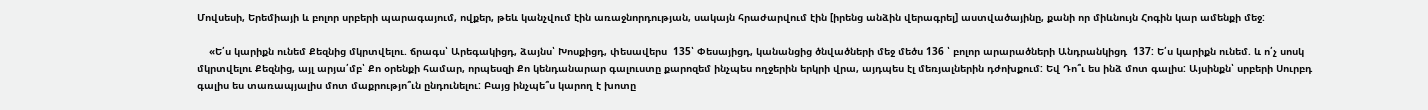Մովսեսի, Երեմիայի և բոլոր սրբերի պարագայում, ովքեր, թեև կանչվում էին առաջնորդության, սակայն հրաժարվում էին [իրենց անձին վերագրել] աստվածայինը, քանի որ միևնույն Հոգին կար ամենքի մեջ:

    «Ե՛ս կարիքն ունեմ Քեզնից մկրտվելու. ճրագս՝ Արեգակիցդ, ձայնս՝ Խոսքիցդ, փեսավերս  135՝ Փեսայիցդ, կանանցից ծնվածների մեջ մեծս 136 ՝ բոլոր արարածների Անդրանկիցդ  137: Ե՛ս կարիքն ունեմ. և ո՛չ սոսկ մկրտվելու Քեզնից, այլ արյա՛մբ՝ Քո օրենքի համար, որպեսզի Քո կենդանարար գալուստը քարոզեմ ինչպես ողջերին երկրի վրա, այդպես էլ մեռյալներին դժոխքում: Եվ Դո՞ւ ես ինձ մոտ գալիս: Այսինքն՝ սրբերի Սուրբդ գալիս ես տառապյալիս մոտ մաքրությո՞ւն ընդունելու: Բայց ինչպե՞ս կարող է խոտը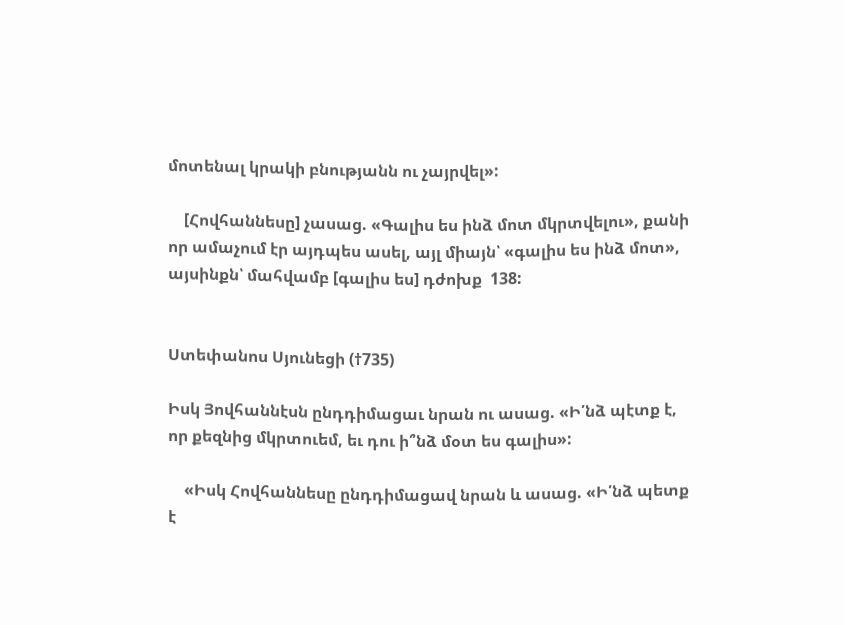մոտենալ կրակի բնությանն ու չայրվել»:

    [Հովհաննեսը] չասաց. «Գալիս ես ինձ մոտ մկրտվելու», քանի որ ամաչում էր այդպես ասել, այլ միայն՝ «գալիս ես ինձ մոտ», այսինքն՝ մահվամբ [գալիս ես] դժոխք  138:


Ստեփանոս Սյունեցի (†735)

Իսկ Յովհաննէսն ընդդիմացաւ նրան ու ասաց. «Ի՛նձ պէտք է, որ քեզնից մկրտուեմ, եւ դու ի՞նձ մօտ ես գալիս»:

    «Իսկ Հովհաննեսը ընդդիմացավ նրան և ասաց. «Ի՛նձ պետք է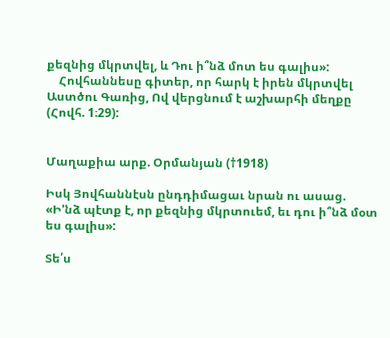քեզնից մկրտվել, և Դու ի՞նձ մոտ ես գալիս»:
    Հովհաննեսը գիտեր, որ հարկ է իրեն մկրտվել Աստծու Գառից, Ով վերցնում է աշխարհի մեղքը (Հովհ. 1։29):


Մաղաքիա արք. Օրմանյան (†1918)

Իսկ Յովհաննէսն ընդդիմացաւ նրան ու ասաց. «Ի'նձ պէտք է, որ քեզնից մկրտուեմ, եւ դու ի՞նձ մօտ ես գալիս»:

Տե՛ս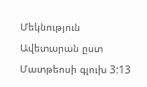Մեկնություն Ավետարան ըստ Մատթեոսի գլուխ 3:13